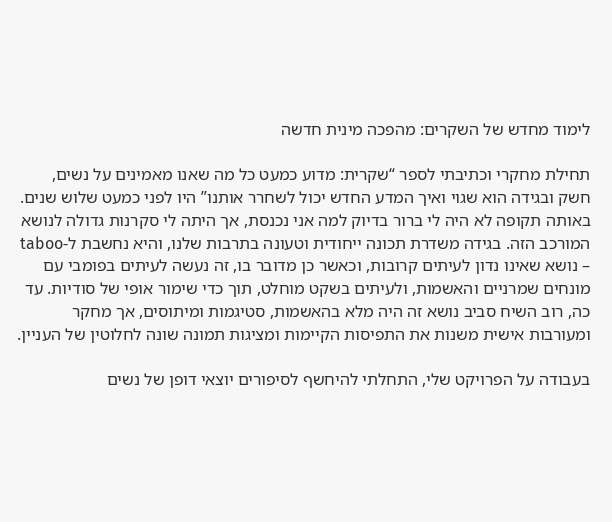לימוד מחדש של השקרים: מהפכה מינית חדשה

תחילת מחקרי וכתיבתי לספר “שקרית: מדוע כמעט כל מה שאנו מאמינים על נשים, חשק ובגידה הוא שגוי ואיך המדע החדש יכול לשחרר אותנו” היו לפני כמעט שלוש שנים. באותה תקופה לא היה לי ברור בדיוק למה אני נכנסת, אך היתה לי סקרנות גדולה לנושא המורכב הזה. בגידה משדרת תכונה ייחודית וטעונה בתרבות שלנו, והיא נחשבת ל-taboo – נושא שאינו נדון לעיתים קרובות, וכאשר כן מדובר בו, זה נעשה לעיתים בפומבי עם מונחים שמרניים והאשמות, ולעיתים בשקט מוחלט, תוך כדי שימור אופי של סודיות. עד כה, רוב השיח סביב נושא זה היה מלא בהאשמות, סטיגמות ומיתוסים, אך מחקר ומעורבות אישית משנות את התפיסות הקיימות ומציגות תמונה שונה לחלוטין של העניין.

בעבודה על הפרויקט שלי, התחלתי להיחשף לסיפורים יוצאי דופן של נשים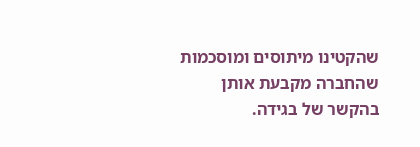שהקטינו מיתוסים ומוסכמות שהחברה מקבעת אותן בהקשר של בגידה.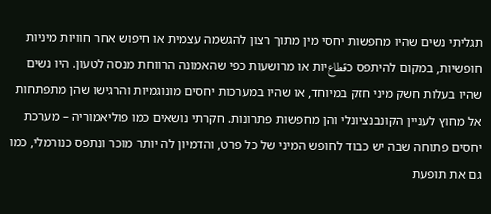תגליתי נשים שהיו מחפשות יחסי מין מתוך רצון להגשמה עצמית או חיפוש אחר חוויות מיניות חופשיות, במקום להיתפס כقطاعיות או מרושעות כפי שהאמונה הרווחת מנסה לטעון. היו נשים שהיו בעלות חשק מיני חזק במיוחד, או שהיו במערכות יחסים מונוגמיות והרגישו שהן מתפתחות אל מחוץ לעניין הקונבנציונלי והן מחפשות פתרונות. חקרתי נושאים כמו פוליאמוריה – מערכת יחסים פתוחה שבה יש כבוד לחופש המיני של כל פרט, והדמיון לה יותר מוכר ונתפס כנורמלי, כמו גם את תופעת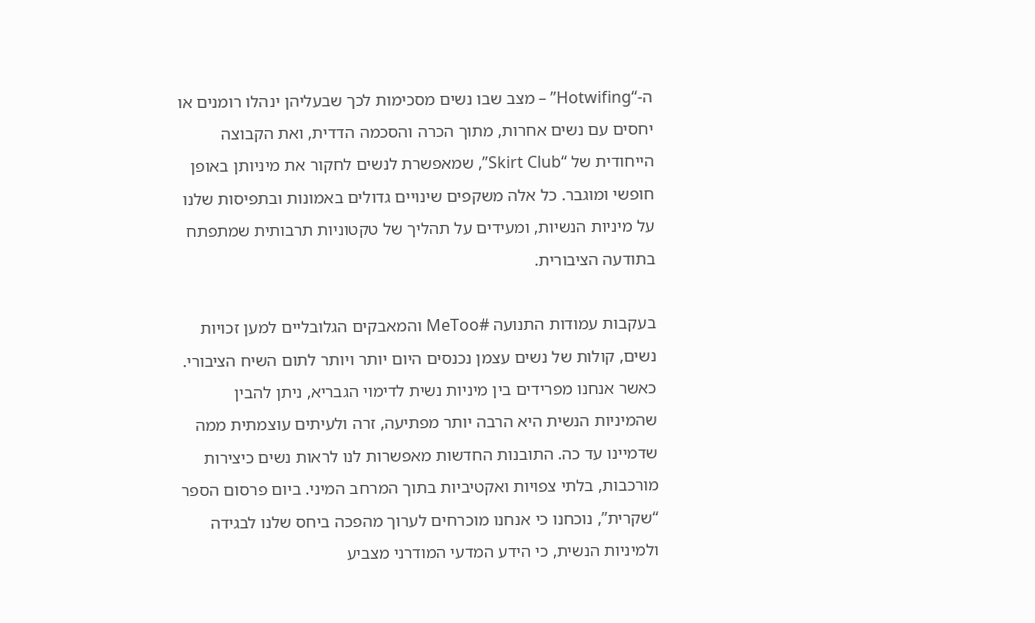ה-“Hotwifing” – מצב שבו נשים מסכימות לכך שבעליהן ינהלו רומנים או יחסים עם נשים אחרות, מתוך הכרה והסכמה הדדית, ואת הקבוצה הייחודית של “Skirt Club”, שמאפשרת לנשים לחקור את מיניותן באופן חופשי ומוגבר. כל אלה משקפים שינויים גדולים באמונות ובתפיסות שלנו על מיניות הנשיות, ומעידים על תהליך של טקטוניות תרבותית שמתפתח בתודעה הציבורית.

בעקבות עמודות התנועה #MeToo והמאבקים הגלובליים למען זכויות נשים, קולות של נשים עצמן נכנסים היום יותר ויותר לתום השיח הציבורי. כאשר אנחנו מפרידים בין מיניות נשית לדימוי הגבריא, ניתן להבין שהמיניות הנשית היא הרבה יותר מפתיעה, זרה ולעיתים עוצמתית ממה שדמיינו עד כה. התובנות החדשות מאפשרות לנו לראות נשים כיצירות מורכבות, בלתי צפויות ואקטיביות בתוך המרחב המיני. ביום פרסום הספר “שקרית”, נוכחנו כי אנחנו מוכרחים לערוך מהפכה ביחס שלנו לבגידה ולמיניות הנשית, כי הידע המדעי המודרני מצביע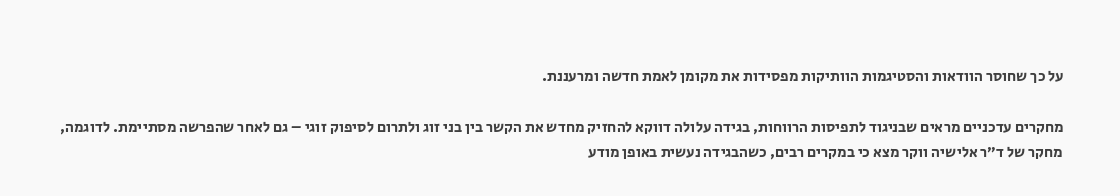על כך שחוסר הוודאות והסטיגמות הוותיקות מפסידות את מקומן לאמת חדשה ומרעננת.

מחקרים עדכניים מראים שבניגוד לתפיסות הרווחות, בגידה עלולה דווקא להחזיק מחדש את הקשר בין בני זוג ולתרום לסיפוק זוגי – גם לאחר שהפרשה מסתיימת. לדוגמה, מחקר של ד”ר אלישיה ווקר מצא כי במקרים רבים, כשהבגידה נעשית באופן מודע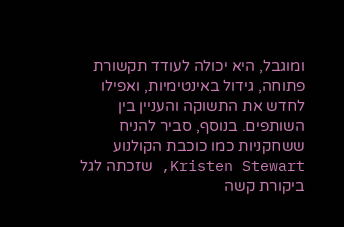ומוגבל, היא יכולה לעודד תקשורת פתוחה, גידול באינטימיות, ואפילו לחדש את התשוקה והעניין בין השותפים. בנוסף, סביר להניח ששחקניות כמו כוכבת הקולנוע Kristen Stewart, שזכתה לגל ביקורת קשה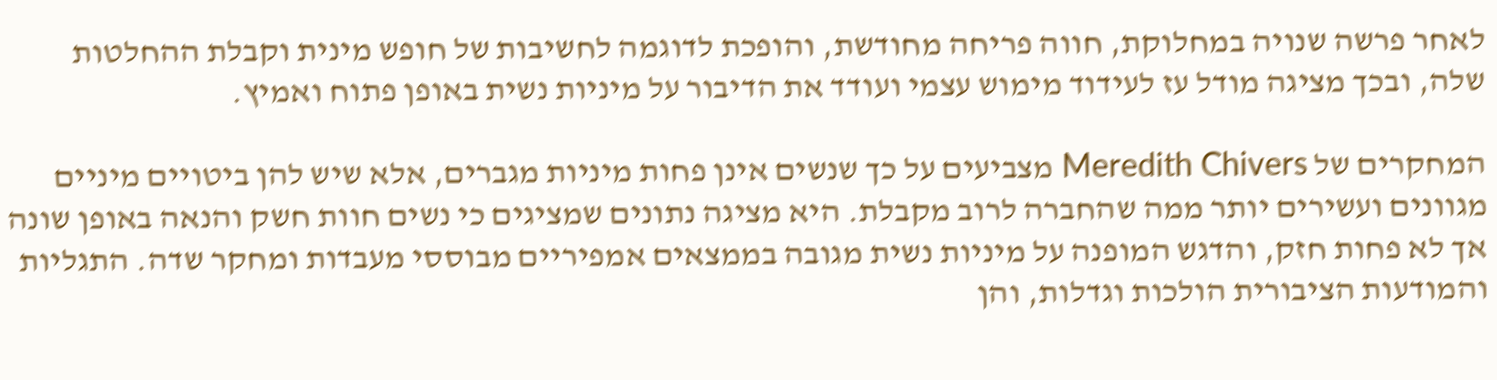לאחר פרשה שנויה במחלוקת, חווה פריחה מחודשת, והופכת לדוגמה לחשיבות של חופש מינית וקבלת ההחלטות שלה, ובכך מציגה מודל עז לעידוד מימוש עצמי ועודד את הדיבור על מיניות נשית באופן פתוח ואמיץ.

המחקרים של Meredith Chivers מצביעים על כך שנשים אינן פחות מיניות מגברים, אלא שיש להן ביטויים מיניים מגוונים ועשירים יותר ממה שהחברה לרוב מקבלת. היא מציגה נתונים שמציגים כי נשים חוות חשק והנאה באופן שונה אך לא פחות חזק, והדגש המופנה על מיניות נשית מגובה בממצאים אמפיריים מבוססי מעבדות ומחקר שדה. התגליות והמודעות הציבורית הולכות וגדלות, והן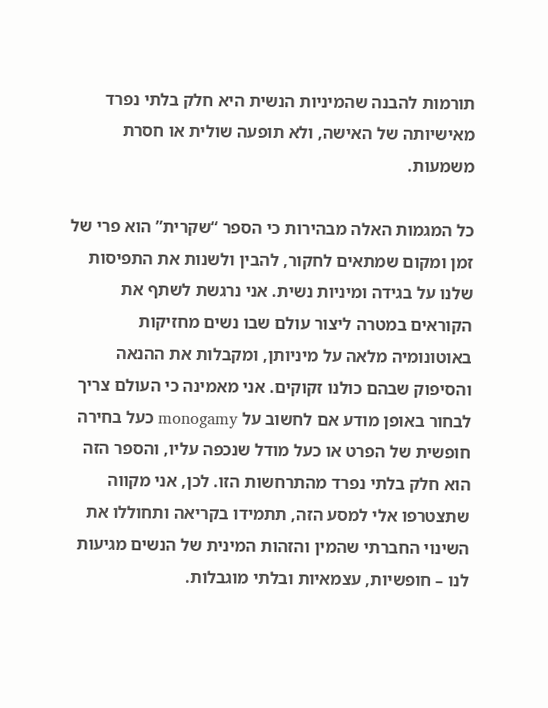תורמות להבנה שהמיניות הנשית היא חלק בלתי נפרד מאישיותה של האישה, ולא תופעה שולית או חסרת משמעות.

כל המגמות האלה מבהירות כי הספר “שקרית” הוא פרי של זמן ומקום שמתאים לחקור, להבין ולשנות את התפיסות שלנו על בגידה ומיניות נשית. אני נרגשת לשתף את הקוראים במטרה ליצור עולם שבו נשים מחזיקות באוטונומיה מלאה על מיניותן, ומקבלות את ההנאה והסיפוק שבהם כולנו זקוקים. אני מאמינה כי העולם צריך לבחור באופן מודע אם לחשוב על monogamy כעל בחירה חופשית של הפרט או כעל מודל שנכפה עליו, והספר הזה הוא חלק בלתי נפרד מהתרחשות הזו. לכן, אני מקווה שתצטרפו אלי למסע הזה, תתמידו בקריאה ותחוללו את השינוי החברתי שהמין והזהות המינית של הנשים מגיעות לנו – חופשיות, עצמאיות ובלתי מוגבלות.